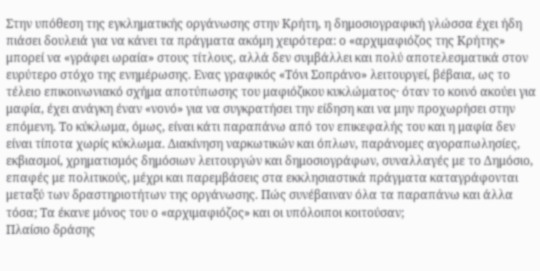Στην υπόθεση της εγκληματικής οργάνωσης στην Κρήτη, η δημοσιογραφική γλώσσα έχει ήδη πιάσει δουλειά για να κάνει τα πράγματα ακόμη χειρότερα: ο «αρχιμαφιόζος της Κρήτης» μπορεί να «γράφει ωραία» στους τίτλους, αλλά δεν συμβάλλει και πολύ αποτελεσματικά στον ευρύτερο στόχο της ενημέρωσης. Ενας γραφικός «Τόνι Σοπράνο» λειτουργεί, βέβαια, ως το τέλειο επικοινωνιακό σχήμα αποτύπωσης του μαφιόζικου κυκλώματος· όταν το κοινό ακούει για μαφία, έχει ανάγκη έναν «νονό» για να συγκρατήσει την είδηση και να μην προχωρήσει στην επόμενη. Το κύκλωμα, όμως, είναι κάτι παραπάνω από τον επικεφαλής του και η μαφία δεν είναι τίποτα χωρίς κύκλωμα. Διακίνηση ναρκωτικών και όπλων, παράνομες αγοραπωλησίες, εκβιασμοί, χρηματισμός δημόσιων λειτουργών και δημοσιογράφων, συναλλαγές με το Δημόσιο, επαφές με πολιτικούς, μέχρι και παρεμβάσεις στα εκκλησιαστικά πράγματα καταγράφονται μεταξύ των δραστηριοτήτων της οργάνωσης. Πώς συνέβαιναν όλα τα παραπάνω και άλλα τόσα; Τα έκανε μόνος του ο «αρχιμαφιόζος» και οι υπόλοιποι κοιτούσαν;
Πλαίσιο δράσης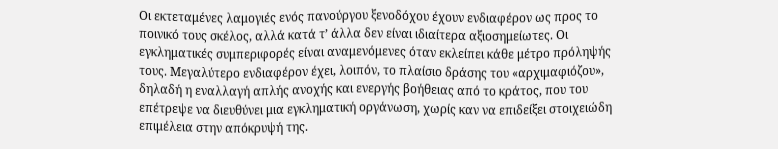Οι εκτεταμένες λαμογιές ενός πανούργου ξενοδόχου έχουν ενδιαφέρον ως προς το ποινικό τους σκέλος, αλλά κατά τ’ άλλα δεν είναι ιδιαίτερα αξιοσημείωτες. Οι εγκληματικές συμπεριφορές είναι αναμενόμενες όταν εκλείπει κάθε μέτρο πρόληψής τους. Μεγαλύτερο ενδιαφέρον έχει, λοιπόν, το πλαίσιο δράσης του «αρχιμαφιόζου», δηλαδή η εναλλαγή απλής ανοχής και ενεργής βοήθειας από το κράτος, που του επέτρεψε να διευθύνει μια εγκληματική οργάνωση, χωρίς καν να επιδείξει στοιχειώδη επιμέλεια στην απόκρυψή της.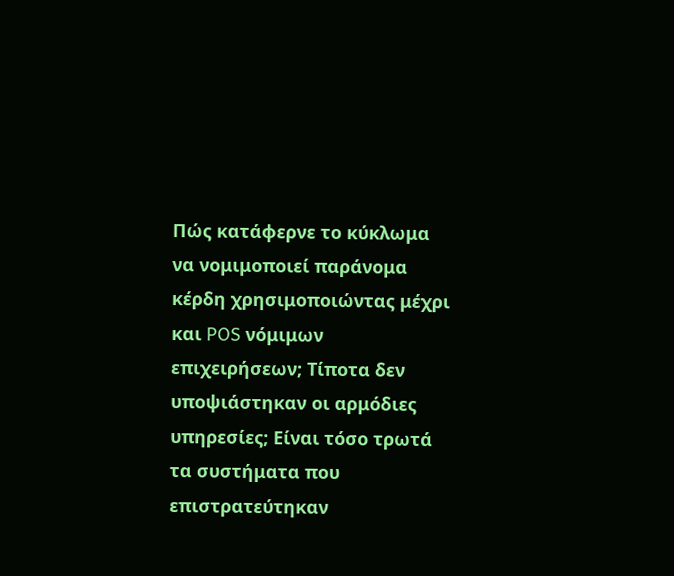Πώς κατάφερνε το κύκλωμα να νομιμοποιεί παράνομα κέρδη χρησιμοποιώντας μέχρι και POS νόμιμων επιχειρήσεων; Τίποτα δεν υποψιάστηκαν οι αρμόδιες υπηρεσίες; Είναι τόσο τρωτά τα συστήματα που επιστρατεύτηκαν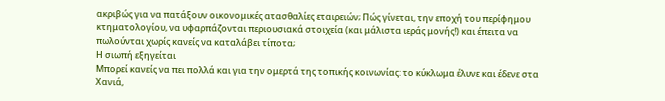ακριβώς για να πατάξουν οικονομικές ατασθαλίες εταιρειών; Πώς γίνεται, την εποχή του περίφημου κτηματολογίου, να υφαρπάζονται περιουσιακά στοιχεία (και μάλιστα ιεράς μονής!) και έπειτα να πωλούνται χωρίς κανείς να καταλάβει τίποτα;
Η σιωπή εξηγείται
Μπορεί κανείς να πει πολλά και για την ομερτά της τοπικής κοινωνίας: το κύκλωμα έλυνε και έδενε στα Χανιά,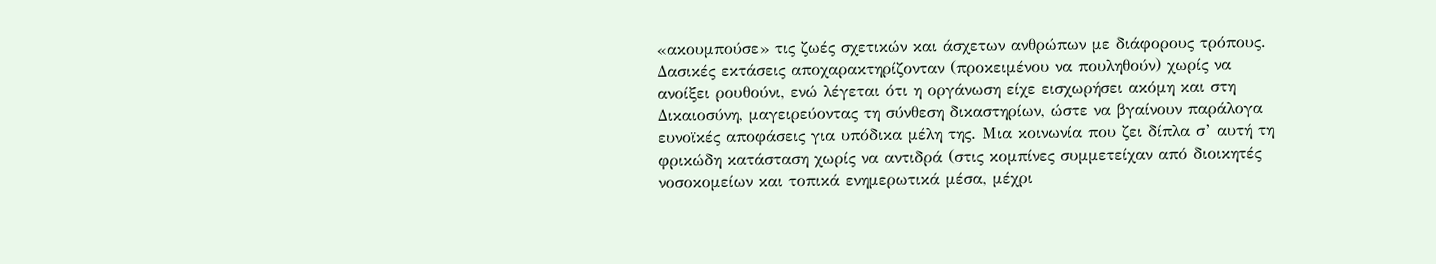«ακουμπούσε» τις ζωές σχετικών και άσχετων ανθρώπων με διάφορους τρόπους. Δασικές εκτάσεις αποχαρακτηρίζονταν (προκειμένου να πουληθούν) χωρίς να ανοίξει ρουθούνι, ενώ λέγεται ότι η οργάνωση είχε εισχωρήσει ακόμη και στη Δικαιοσύνη, μαγειρεύοντας τη σύνθεση δικαστηρίων, ώστε να βγαίνουν παράλογα ευνοϊκές αποφάσεις για υπόδικα μέλη της. Μια κοινωνία που ζει δίπλα σ’ αυτή τη φρικώδη κατάσταση χωρίς να αντιδρά (στις κομπίνες συμμετείχαν από διοικητές νοσοκομείων και τοπικά ενημερωτικά μέσα, μέχρι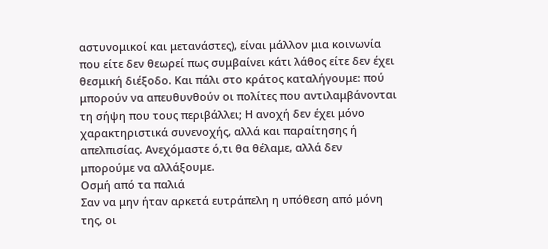αστυνομικοί και μετανάστες), είναι μάλλον μια κοινωνία που είτε δεν θεωρεί πως συμβαίνει κάτι λάθος είτε δεν έχει θεσμική διέξοδο. Και πάλι στο κράτος καταλήγουμε: πού μπορούν να απευθυνθούν οι πολίτες που αντιλαμβάνονται τη σήψη που τους περιβάλλει; Η ανοχή δεν έχει μόνο χαρακτηριστικά συνενοχής, αλλά και παραίτησης ή απελπισίας. Ανεχόμαστε ό,τι θα θέλαμε, αλλά δεν μπορούμε να αλλάξουμε.
Οσμή από τα παλιά
Σαν να μην ήταν αρκετά ευτράπελη η υπόθεση από μόνη της, οι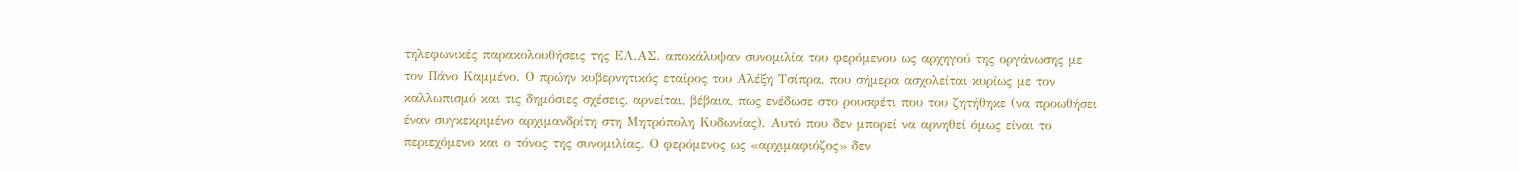τηλεφωνικές παρακολουθήσεις της ΕΛ.ΑΣ. αποκάλυψαν συνομιλία του φερόμενου ως αρχηγού της οργάνωσης με τον Πάνο Καμμένο. Ο πρώην κυβερνητικός εταίρος του Αλέξη Τσίπρα, που σήμερα ασχολείται κυρίως με τον καλλωπισμό και τις δημόσιες σχέσεις, αρνείται, βέβαια, πως ενέδωσε στο ρουσφέτι που του ζητήθηκε (να προωθήσει έναν συγκεκριμένο αρχιμανδρίτη στη Μητρόπολη Κυδωνίας). Αυτό που δεν μπορεί να αρνηθεί όμως είναι το περιεχόμενο και ο τόνος της συνομιλίας. Ο φερόμενος ως «αρχιμαφιόζος» δεν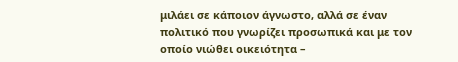μιλάει σε κάποιον άγνωστο, αλλά σε έναν πολιτικό που γνωρίζει προσωπικά και με τον οποίο νιώθει οικειότητα –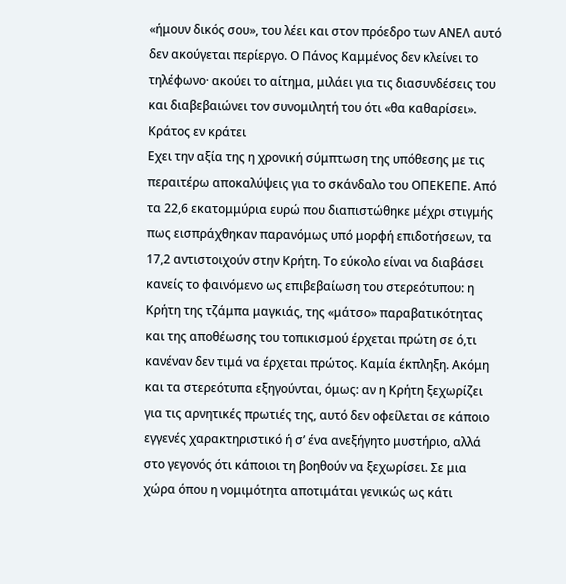«ήμουν δικός σου», του λέει και στον πρόεδρο των ΑΝΕΛ αυτό δεν ακούγεται περίεργο. Ο Πάνος Καμμένος δεν κλείνει το τηλέφωνο· ακούει το αίτημα, μιλάει για τις διασυνδέσεις του και διαβεβαιώνει τον συνομιλητή του ότι «θα καθαρίσει».
Κράτος εν κράτει
Εχει την αξία της η χρονική σύμπτωση της υπόθεσης με τις περαιτέρω αποκαλύψεις για το σκάνδαλο του ΟΠΕΚΕΠΕ. Από τα 22,6 εκατομμύρια ευρώ που διαπιστώθηκε μέχρι στιγμής πως εισπράχθηκαν παρανόμως υπό μορφή επιδοτήσεων, τα 17,2 αντιστοιχούν στην Κρήτη. Το εύκολο είναι να διαβάσει κανείς το φαινόμενο ως επιβεβαίωση του στερεότυπου: η Κρήτη της τζάμπα μαγκιάς, της «μάτσο» παραβατικότητας και της αποθέωσης του τοπικισμού έρχεται πρώτη σε ό,τι κανέναν δεν τιμά να έρχεται πρώτος. Καμία έκπληξη. Ακόμη και τα στερεότυπα εξηγούνται, όμως: αν η Κρήτη ξεχωρίζει για τις αρνητικές πρωτιές της, αυτό δεν οφείλεται σε κάποιο εγγενές χαρακτηριστικό ή σ’ ένα ανεξήγητο μυστήριο, αλλά στο γεγονός ότι κάποιοι τη βοηθούν να ξεχωρίσει. Σε μια χώρα όπου η νομιμότητα αποτιμάται γενικώς ως κάτι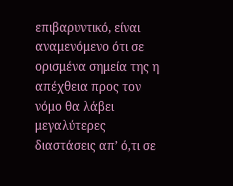επιβαρυντικό, είναι αναμενόμενο ότι σε ορισμένα σημεία της η απέχθεια προς τον νόμο θα λάβει μεγαλύτερες διαστάσεις απ’ ό,τι σε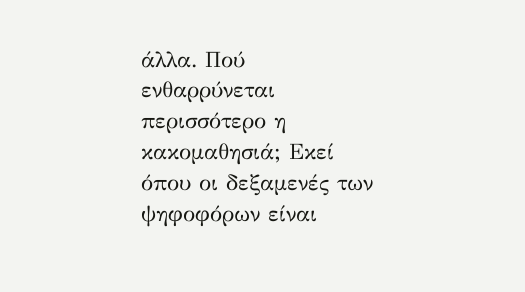άλλα. Πού ενθαρρύνεται περισσότερο η κακομαθησιά; Εκεί όπου οι δεξαμενές των ψηφοφόρων είναι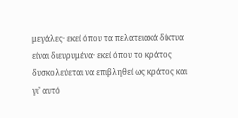μεγάλες· εκεί όπου τα πελατειακά δίκτυα είναι διευρυμένα· εκεί όπου το κράτος δυσκολεύεται να επιβληθεί ως κράτος και γι’ αυτό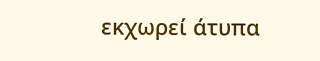εκχωρεί άτυπα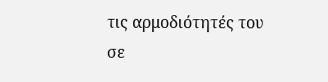τις αρμοδιότητές του σε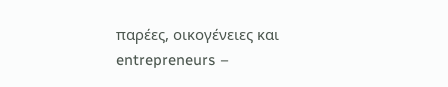παρέες, οικογένειες και entrepreneurs –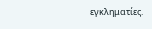εγκληματίες.